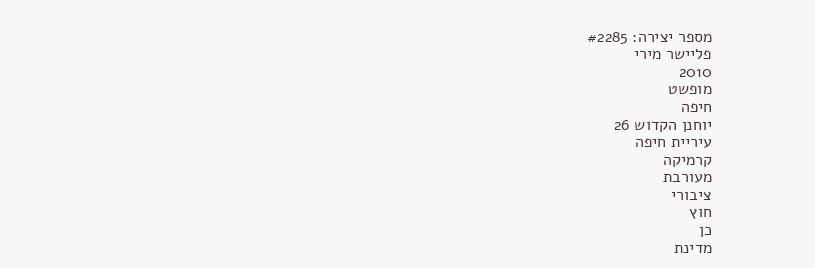מספר יצירה: #2285
פליישר מירי
2010
מופשט
חיפה
יוחנן הקדוש 26
עיריית חיפה
קרמיקה
מעורבת
ציבורי
חוץ
כן
מדינת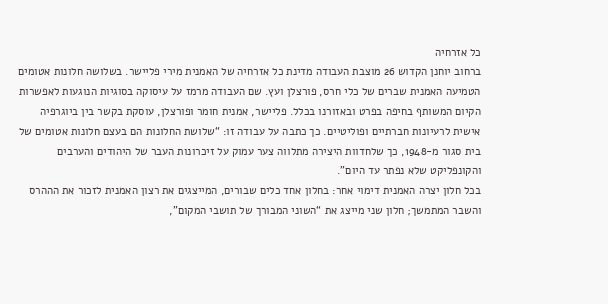כל אזרחיה
ברחוב יוחנן הקדוש 26 מוצבת העבודה מדינת כל אזרחיה של האמנית מירי פליישר. בשלושה חלונות אטומים הטמיעה האמנית שברים של כלי חרס, פורצלן ועץ. שם העבודה מרמז על עיסוקה בסוגיות הנוגעות לאפשרות הקיום המשותף בחיפה בפרט ובאזורנו בכלל. פליישר, אמנית חומר ופורצלן, עוסקת בקשר בין ביוגרפיה אישית לרעיונות חברתיים ופוליטיים. כך כתבה על עבודה זו: “שלושת החלונות הם בעצם חלונות אטומים של בית סגור מ-1948, כך שלחדוות היצירה מתלווה צער עמוק על זיכרונות העבר של היהודים והערבים והקונפליקט שלא נפתר עד היום”.
בכל חלון יצרה האמנית דימוי אחר: בחלון אחד כלים שבורים, המייצגים את רצון האמנית לזכור את הההרס והשבר המתמשך; חלון שני מייצג את “השוני המבורך של תושבי המקום”,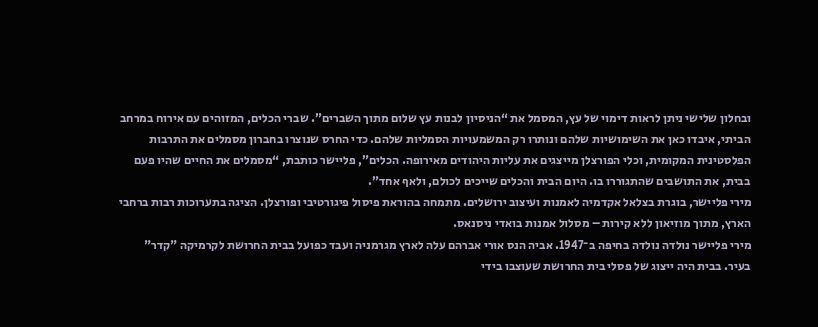ובחלון שלישי ניתן לראות דימוי של עץ, המסמל את “הניסיון לבנות עץ שלום מתוך השברים”. שברי הכלים, המזוהים עם אירוח במרחב הביתי, איבדו כאן את השימושיות שלהם ונותרו רק המשמעויות הסמליות שלהם. כדי החרס שנוצרו בחברון מסמלים את התרבות הפלסטינית המקומית, וכלי הפורצלן מייצגים את עליות היהודים מאירופה. הכלים”, פליישר כותבת, “מסמלים את החיים שהיו פעם בבית, את התושבים שהתגוררו בו. היום הבית והכלים שייכים לכולם, ולאף אחד”.
מירי פליישר, בוגרת בצלאל אקדמיה לאמנות ועיצוב ירושלים. מתמחה בהוראת פיסול פיגורטיבי ופורצלן. הציגה בתערוכות רבות ברחבי הארץ, מתוך מוזיאון ללא קירות – מסלול אמנות בואדי ניסנאס.
מירי פליישר נולדה נולדה בחיפה ב־1947. אביה הנס אורי אברהם עלה לארץ מגרמניה ועבד כפועל בבית החרושת לקרמיקה "קדר" בעיר. בבית היה ייצוג של פסלי בית החרושת שעוצבו בידי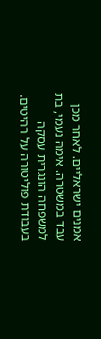אמנים ישראליים. לאחר מכן עבד במשטרה. אימהּ נעמי, בת למשפחה הונגרית עסקה בעבודת פוליטורה על רהיטים.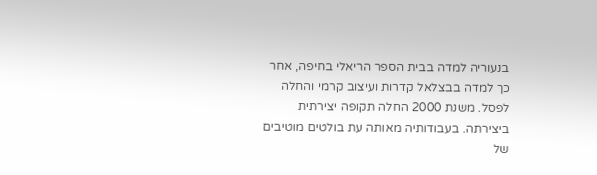בנעוריה למדה בבית הספר הריאלי בחיפה, אחר כך למדה בבצלאל קדרות ועיצוב קרמי והחלה לפסל. משנת 2000 החלה תקופה יצירתית ביצירתה. בעבודותיה מאותה עת בולטים מוטיבים של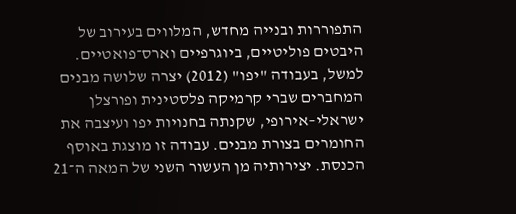התפוררות ובנייה מחדש, המלווים בעירוב של היבטים פוליטיים, ביוגרפיים וארס־פואטיים. למשל, בעבודה "יפו" (2012) יצרה שלושה מבנים המחברים שברי קרמיקה פלסטינית ופורצלן ישראלי–אירופי, שקנתה בחנויות יפו ועיצבה את החומרים בצורת מבנים. עבודה זו מוצגת באוסף הכנסת. יצירותיה מן העשור השני של המאה ה־21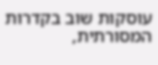עוסקות שוב בקדרות המסורתית,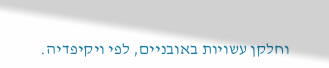וחלקן עשויות באובניים, לפי ויקיפדיה.